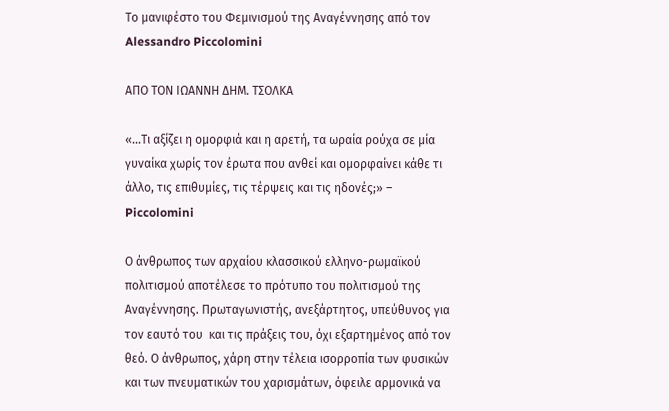Το μανιφέστο του Φεμινισμού της Αναγέννησης από τον Alessandro Piccolomini

ΑΠΟ ΤΟΝ ΙΩΑΝΝΗ ΔΗΜ. ΤΣΟΛΚΑ

«…Τι αξίζει η ομορφιά και η αρετή, τα ωραία ρούχα σε μία γυναίκα χωρίς τον έρωτα που ανθεί και ομορφαίνει κάθε τι άλλο, τις επιθυμίες, τις τέρψεις και τις ηδονές;» –  Piccolomini

Ο άνθρωπος των αρχαίου κλασσικού ελληνο-ρωμαϊκού πολιτισμού αποτέλεσε το πρότυπο του πολιτισμού της Αναγέννησης. Πρωταγωνιστής, ανεξάρτητος, υπεύθυνος για τον εαυτό του  και τις πράξεις του, όχι εξαρτημένος από τον θεό. Ο άνθρωπος, χάρη στην τέλεια ισορροπία των φυσικών και των πνευματικών του χαρισμάτων, όφειλε αρμονικά να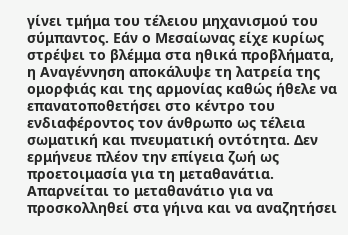γίνει τμήμα του τέλειου μηχανισμού του σύμπαντος. Εάν ο Μεσαίωνας είχε κυρίως στρέψει το βλέμμα στα ηθικά προβλήματα, η Αναγέννηση αποκάλυψε τη λατρεία της ομορφιάς και της αρμονίας καθώς ήθελε να επανατοποθετήσει στο κέντρο του ενδιαφέροντος τον άνθρωπο ως τέλεια σωματική και πνευματική οντότητα. Δεν ερμήνευε πλέον την επίγεια ζωή ως προετοιμασία για τη μεταθανάτια. Απαρνείται το μεταθανάτιο για να προσκολληθεί στα γήινα και να αναζητήσει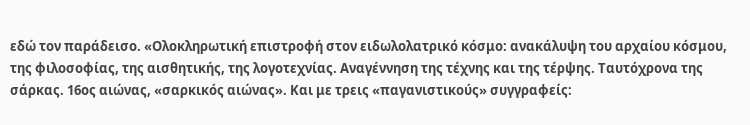εδώ τον παράδεισο. «Ολοκληρωτική επιστροφή στον ειδωλολατρικό κόσμο: ανακάλυψη του αρχαίου κόσμου, της φιλοσοφίας, της αισθητικής, της λογοτεχνίας. Αναγέννηση της τέχνης και της τέρψης. Ταυτόχρονα της σάρκας. 16ος αιώνας, «σαρκικός αιώνας». Και με τρεις «παγανιστικούς» συγγραφείς: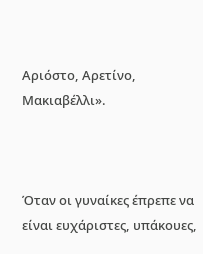Αριόστο, Αρετίνο, Μακιαβέλλι».



Όταν οι γυναίκες έπρεπε να είναι ευχάριστες, υπάκουες,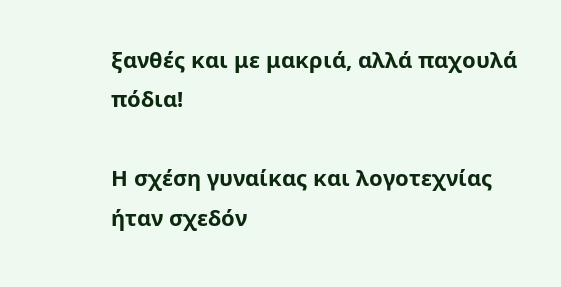ξανθές και με μακριά, αλλά παχουλά πόδια!

Η σχέση γυναίκας και λογοτεχνίας ήταν σχεδόν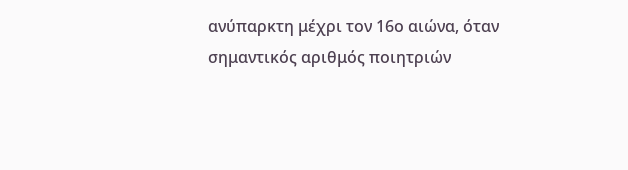ανύπαρκτη μέχρι τον 16ο αιώνα, όταν σημαντικός αριθμός ποιητριών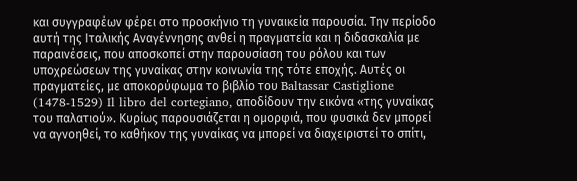και συγγραφέων φέρει στο προσκήνιο τη γυναικεία παρουσία. Την περίοδο αυτή της Ιταλικής Αναγέννησης ανθεί η πραγματεία και η διδασκαλία με παραινέσεις, που αποσκοπεί στην παρουσίαση του ρόλου και των υποχρεώσεων της γυναίκας στην κοινωνία της τότε εποχής. Αυτές οι πραγματείες, με αποκορύφωμα το βιβλίο του Baltassar Castiglione (1478-1529) Il libro del cortegiano, αποδίδουν την εικόνα «της γυναίκας του παλατιού». Κυρίως παρουσιάζεται η ομορφιά, που φυσικά δεν μπορεί να αγνοηθεί, το καθήκον της γυναίκας να μπορεί να διαχειριστεί το σπίτι,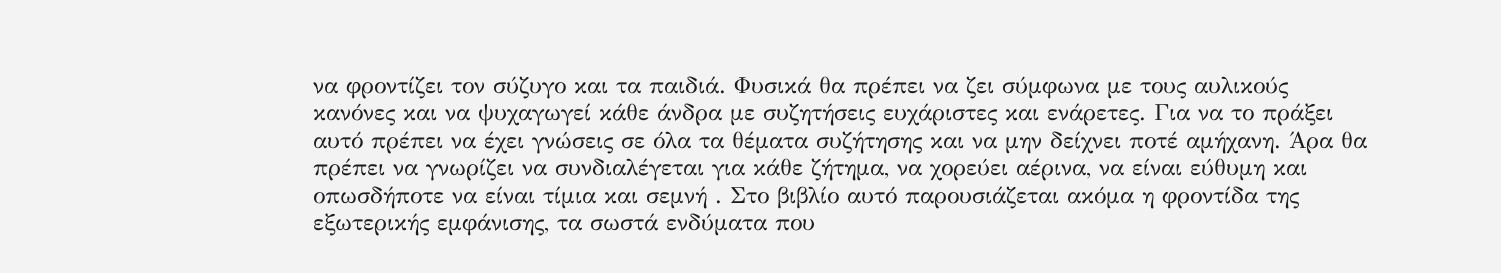να φροντίζει τον σύζυγο και τα παιδιά. Φυσικά θα πρέπει να ζει σύμφωνα με τους αυλικούς κανόνες και να ψυχαγωγεί κάθε άνδρα με συζητήσεις ευχάριστες και ενάρετες. Για να το πράξει αυτό πρέπει να έχει γνώσεις σε όλα τα θέματα συζήτησης και να μην δείχνει ποτέ αμήχανη. Άρα θα πρέπει να γνωρίζει να συνδιαλέγεται για κάθε ζήτημα, να χορεύει αέρινα, να είναι εύθυμη και οπωσδήποτε να είναι τίμια και σεμνή . Στο βιβλίο αυτό παρουσιάζεται ακόμα η φροντίδα της εξωτερικής εμφάνισης, τα σωστά ενδύματα που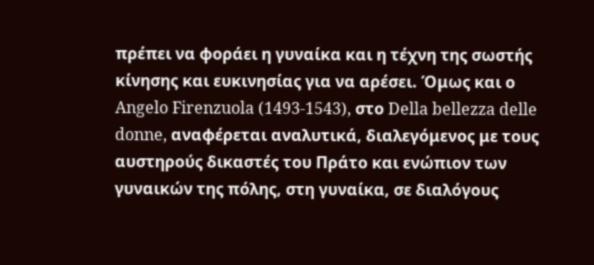πρέπει να φοράει η γυναίκα και η τέχνη της σωστής κίνησης και ευκινησίας για να αρέσει. Όμως και ο Angelo Firenzuola (1493-1543), στο Della bellezza delle donne, αναφέρεται αναλυτικά, διαλεγόμενος με τους αυστηρούς δικαστές του Πράτο και ενώπιον των γυναικών της πόλης, στη γυναίκα, σε διαλόγους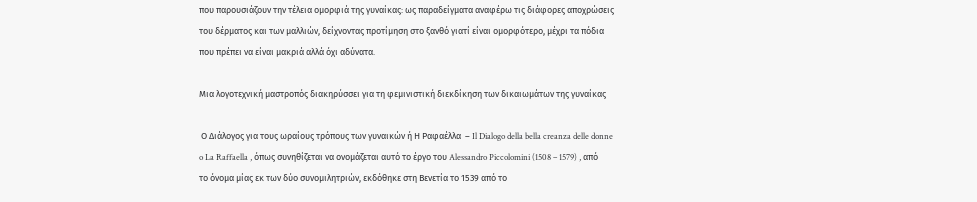που παρουσιάζουν την τέλεια ομορφιά της γυναίκας: ως παραδείγματα αναφέρω τις διάφορες αποχρώσεις του δέρματος και των μαλλιών, δείχνοντας προτίμηση στο ξανθό γιατί είναι ομορφότερο, μέχρι τα πόδια που πρέπει να είναι μακριά αλλά όχι αδύνατα.

Μια λογοτεχνική μαστροπός διακηρύσσει για τη φεμινιστική διεκδίκηση των δικαιωμάτων της γυναίκας

 Ο Διάλογος για τους ωραίους τρόπους των γυναικών ή Η Ραφαέλλα  – Il Dialogo della bella creanza delle donne o La Raffaella , όπως συνηθίζεται να ονομάζεται αυτό το έργο του Alessandro Piccolomini (1508 – 1579) , από το όνομα μίας εκ των δύο συνομιλητριών, εκδόθηκε στη Βενετία το 1539 από το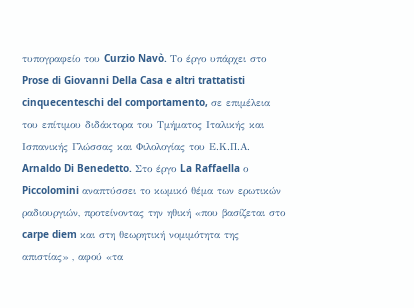τυπογραφείο του Curzio Navò. Το έργο υπάρχει στο Prose di Giovanni Della Casa e altri trattatisti cinquecenteschi del comportamento, σε επιμέλεια του επίτιμου διδάκτορα του Τμήματος Ιταλικής και Ισπανικής Γλώσσας και Φιλολογίας του Ε.Κ.Π.Α.  Arnaldo Di Benedetto. Στο έργο La Raffaella ο Piccolomini αναπτύσσει το κωμικό θέμα των ερωτικών ραδιουργιών, προτείνοντας την ηθική «που βασίζεται στο carpe diem και στη θεωρητική νομιμότητα της απιστίας» , αφού «τα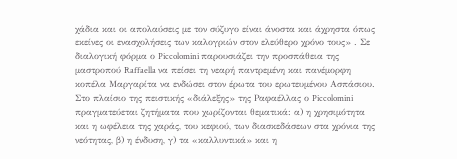χάδια και οι απολαύσεις με τον σύζυγο είναι άνοστα και άχρηστα όπως εκείνες οι ενασχολήσεις των καλογριών στον ελεύθερο χρόνο τους» . Σε διαλογική φόρμα ο Piccolomini παρουσιάζει την προσπάθεια της μαστροπού Raffaella να πείσει τη νεαρή παντρεμένη και πανέμορφη κοπέλα Μαργαρίτα να ενδώσει στον έρωτα του ερωτευμένου Ασπάσιου. Στο πλαίσιο της πειστικής «διάλεξης» της Ραφαέλλας ο Piccolomini πραγματεύεται ζητήματα που χωρίζονται θεματικά: α) η χρησιμότητα και η ωφέλεια της χαράς, του κεφιού, των διασκεδάσεων στα χρόνια της νεότητας, β) η ένδυση, γ) τα «καλλυντικά» και η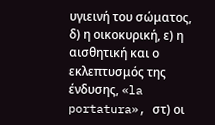υγιεινή του σώματος, δ) η οικοκυρική, ε) η αισθητική και ο εκλεπτυσμός της ένδυσης, «la portatura», στ) οι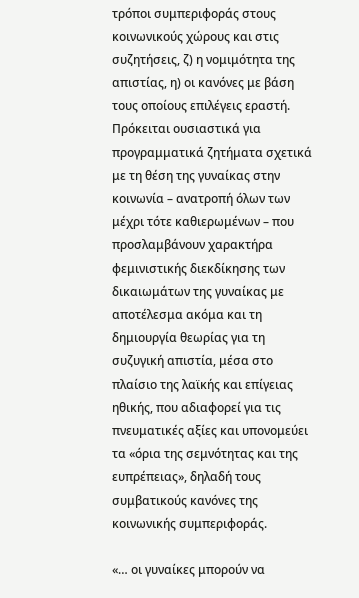τρόποι συμπεριφοράς στους κοινωνικούς χώρους και στις συζητήσεις, ζ) η νομιμότητα της απιστίας, η) οι κανόνες με βάση τους οποίους επιλέγεις εραστή. Πρόκειται ουσιαστικά για προγραμματικά ζητήματα σχετικά με τη θέση της γυναίκας στην κοινωνία – ανατροπή όλων των μέχρι τότε καθιερωμένων – που προσλαμβάνουν χαρακτήρα φεμινιστικής διεκδίκησης των δικαιωμάτων της γυναίκας με αποτέλεσμα ακόμα και τη δημιουργία θεωρίας για τη συζυγική απιστία, μέσα στο πλαίσιο της λαϊκής και επίγειας ηθικής, που αδιαφορεί για τις πνευματικές αξίες και υπονομεύει τα «όρια της σεμνότητας και της ευπρέπειας», δηλαδή τους συμβατικούς κανόνες της κοινωνικής συμπεριφοράς.

«… οι γυναίκες μπορούν να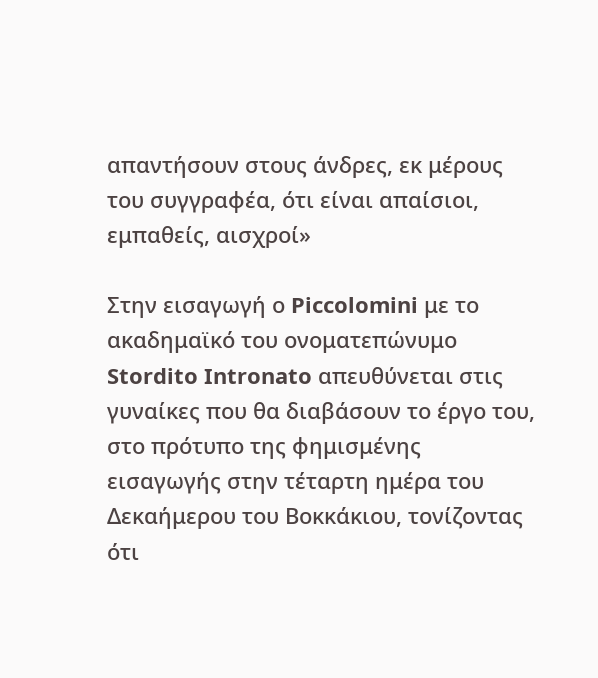απαντήσουν στους άνδρες, εκ μέρους του συγγραφέα, ότι είναι απαίσιοι, εμπαθείς, αισχροί»

Στην εισαγωγή ο Piccolomini με το ακαδημαϊκό του ονοματεπώνυμο Stordito Intronato απευθύνεται στις γυναίκες που θα διαβάσουν το έργο του, στο πρότυπο της φημισμένης εισαγωγής στην τέταρτη ημέρα του Δεκαήμερου του Βοκκάκιου, τονίζοντας ότι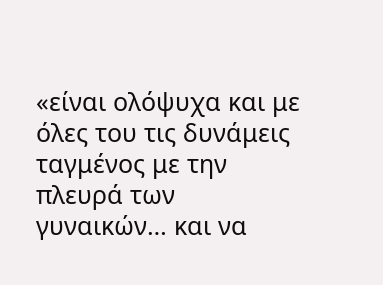«είναι ολόψυχα και με όλες του τις δυνάμεις ταγμένος με την πλευρά των γυναικών… και να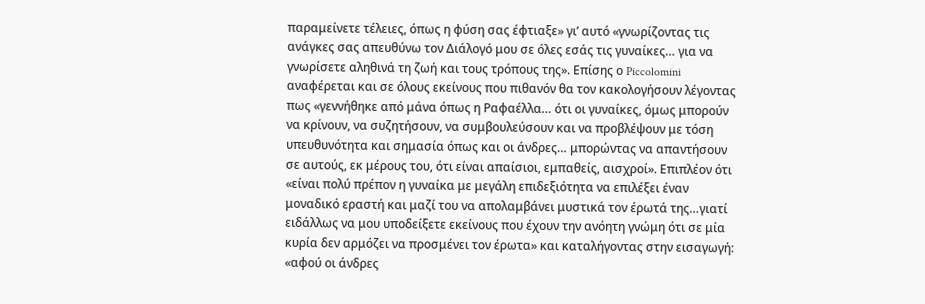παραμείνετε τέλειες, όπως η φύση σας έφτιαξε» γι’ αυτό «γνωρίζοντας τις ανάγκες σας απευθύνω τον Διάλογό μου σε όλες εσάς τις γυναίκες… για να γνωρίσετε αληθινά τη ζωή και τους τρόπους της». Επίσης ο Piccolomini αναφέρεται και σε όλους εκείνους που πιθανόν θα τον κακολογήσουν λέγοντας πως «γεννήθηκε από μάνα όπως η Ραφαέλλα… ότι οι γυναίκες, όμως μπορούν να κρίνουν, να συζητήσουν, να συμβουλεύσουν και να προβλέψουν με τόση υπευθυνότητα και σημασία όπως και οι άνδρες… μπορώντας να απαντήσουν σε αυτούς, εκ μέρους του, ότι είναι απαίσιοι, εμπαθείς, αισχροί». Επιπλέον ότι «είναι πολύ πρέπον η γυναίκα με μεγάλη επιδεξιότητα να επιλέξει έναν μοναδικό εραστή και μαζί του να απολαμβάνει μυστικά τον έρωτά της…γιατί ειδάλλως να μου υποδείξετε εκείνους που έχουν την ανόητη γνώμη ότι σε μία κυρία δεν αρμόζει να προσμένει τον έρωτα» και καταλήγοντας στην εισαγωγή: «αφού οι άνδρες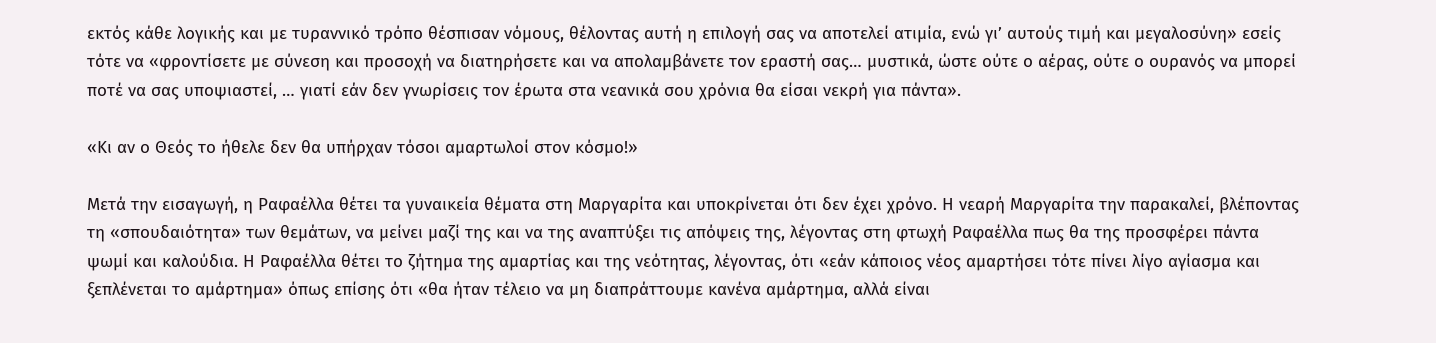εκτός κάθε λογικής και με τυραννικό τρόπο θέσπισαν νόμους, θέλοντας αυτή η επιλογή σας να αποτελεί ατιμία, ενώ γι’ αυτούς τιμή και μεγαλοσύνη» εσείς τότε να «φροντίσετε με σύνεση και προσοχή να διατηρήσετε και να απολαμβάνετε τον εραστή σας… μυστικά, ώστε ούτε ο αέρας, ούτε ο ουρανός να μπορεί ποτέ να σας υποψιαστεί, … γιατί εάν δεν γνωρίσεις τον έρωτα στα νεανικά σου χρόνια θα είσαι νεκρή για πάντα».

«Κι αν ο Θεός το ήθελε δεν θα υπήρχαν τόσοι αμαρτωλοί στον κόσμο!»

Μετά την εισαγωγή, η Ραφαέλλα θέτει τα γυναικεία θέματα στη Μαργαρίτα και υποκρίνεται ότι δεν έχει χρόνο. Η νεαρή Μαργαρίτα την παρακαλεί, βλέποντας τη «σπουδαιότητα» των θεμάτων, να μείνει μαζί της και να της αναπτύξει τις απόψεις της, λέγοντας στη φτωχή Ραφαέλλα πως θα της προσφέρει πάντα ψωμί και καλούδια. Η Ραφαέλλα θέτει το ζήτημα της αμαρτίας και της νεότητας, λέγοντας, ότι «εάν κάποιος νέος αμαρτήσει τότε πίνει λίγο αγίασμα και ξεπλένεται το αμάρτημα» όπως επίσης ότι «θα ήταν τέλειο να μη διαπράττουμε κανένα αμάρτημα, αλλά είναι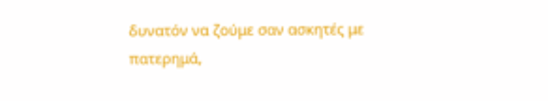δυνατόν να ζούμε σαν ασκητές με πατερημά,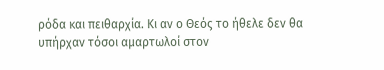ρόδα και πειθαρχία. Κι αν ο Θεός το ήθελε δεν θα υπήρχαν τόσοι αμαρτωλοί στον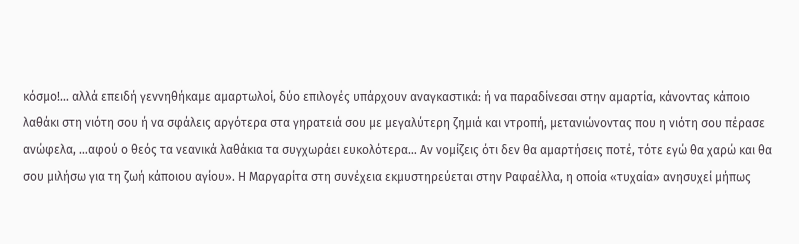κόσμο!… αλλά επειδή γεννηθήκαμε αμαρτωλοί, δύο επιλογές υπάρχουν αναγκαστικά: ή να παραδίνεσαι στην αμαρτία, κάνοντας κάποιο λαθάκι στη νιότη σου ή να σφάλεις αργότερα στα γηρατειά σου με μεγαλύτερη ζημιά και ντροπή, μετανιώνοντας που η νιότη σου πέρασε ανώφελα, …αφού ο θεός τα νεανικά λαθάκια τα συγχωράει ευκολότερα… Αν νομίζεις ότι δεν θα αμαρτήσεις ποτέ, τότε εγώ θα χαρώ και θα σου μιλήσω για τη ζωή κάποιου αγίου». Η Μαργαρίτα στη συνέχεια εκμυστηρεύεται στην Ραφαέλλα, η οποία «τυχαία» ανησυχεί μήπως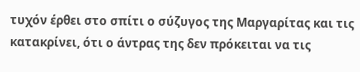τυχόν έρθει στο σπίτι ο σύζυγος της Μαργαρίτας και τις κατακρίνει, ότι ο άντρας της δεν πρόκειται να τις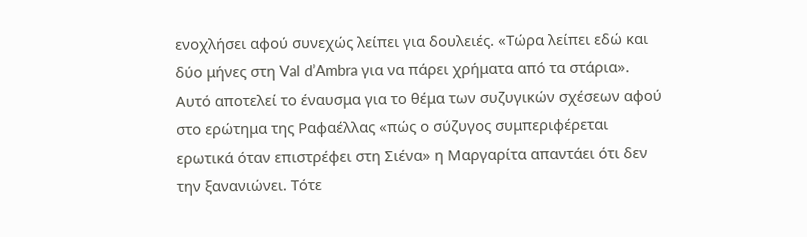ενοχλήσει αφού συνεχώς λείπει για δουλειές. «Τώρα λείπει εδώ και δύο μήνες στη Val d’Ambra για να πάρει χρήματα από τα στάρια». Αυτό αποτελεί το έναυσμα για το θέμα των συζυγικών σχέσεων αφού στο ερώτημα της Ραφαέλλας «πώς ο σύζυγος συμπεριφέρεται ερωτικά όταν επιστρέφει στη Σιένα» η Μαργαρίτα απαντάει ότι δεν την ξανανιώνει. Τότε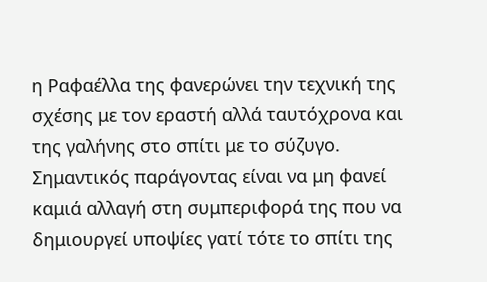η Ραφαέλλα της φανερώνει την τεχνική της σχέσης με τον εραστή αλλά ταυτόχρονα και της γαλήνης στο σπίτι με το σύζυγο. Σημαντικός παράγοντας είναι να μη φανεί καμιά αλλαγή στη συμπεριφορά της που να δημιουργεί υποψίες γατί τότε το σπίτι της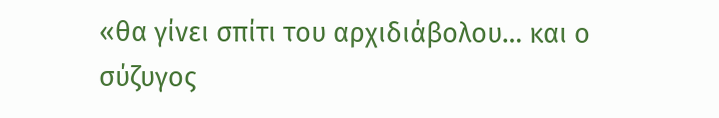«θα γίνει σπίτι του αρχιδιάβολου… και ο σύζυγος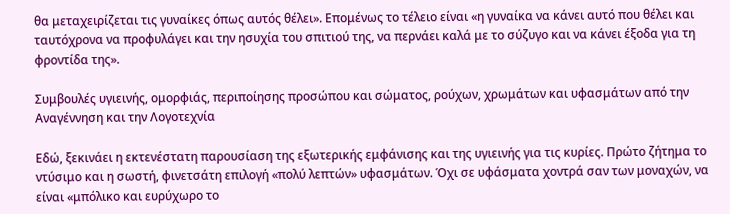θα μεταχειρίζεται τις γυναίκες όπως αυτός θέλει». Επομένως το τέλειο είναι «η γυναίκα να κάνει αυτό που θέλει και ταυτόχρονα να προφυλάγει και την ησυχία του σπιτιού της, να περνάει καλά με το σύζυγο και να κάνει έξοδα για τη φροντίδα της».

Συμβουλές υγιεινής, ομορφιάς, περιποίησης προσώπου και σώματος, ρούχων, χρωμάτων και υφασμάτων από την Αναγέννηση και την Λογοτεχνία

Εδώ, ξεκινάει η εκτενέστατη παρουσίαση της εξωτερικής εμφάνισης και της υγιεινής για τις κυρίες. Πρώτο ζήτημα το ντύσιμο και η σωστή, φινετσάτη επιλογή «πολύ λεπτών» υφασμάτων. Όχι σε υφάσματα χοντρά σαν των μοναχών, να είναι «μπόλικο και ευρύχωρο το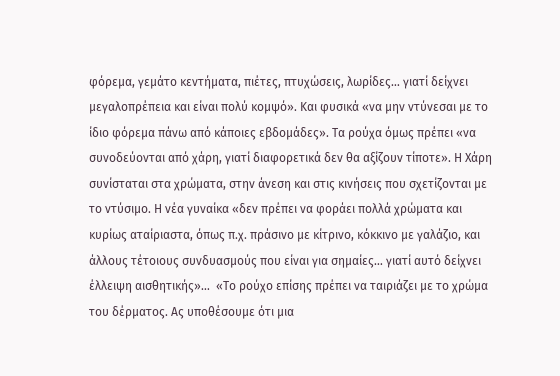φόρεμα, γεμάτο κεντήματα, πιέτες, πτυχώσεις, λωρίδες… γιατί δείχνει μεγαλοπρέπεια και είναι πολύ κομψό». Και φυσικά «να μην ντύνεσαι με το ίδιο φόρεμα πάνω από κάποιες εβδομάδες». Τα ρούχα όμως πρέπει «να συνοδεύονται από χάρη, γιατί διαφορετικά δεν θα αξίζουν τίποτε». Η Χάρη συνίσταται στα χρώματα, στην άνεση και στις κινήσεις που σχετίζονται με το ντύσιμο. Η νέα γυναίκα «δεν πρέπει να φοράει πολλά χρώματα και κυρίως αταίριαστα, όπως π.χ. πράσινο με κίτρινο, κόκκινο με γαλάζιο, και άλλους τέτοιους συνδυασμούς που είναι για σημαίες… γιατί αυτό δείχνει έλλειψη αισθητικής»…  «Το ρούχο επίσης πρέπει να ταιριάζει με το χρώμα του δέρματος. Ας υποθέσουμε ότι μια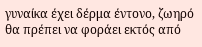γυναίκα έχει δέρμα έντονο, ζωηρό θα πρέπει να φοράει εκτός από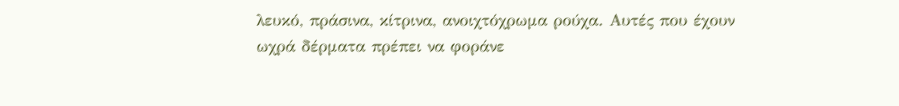λευκό, πράσινα, κίτρινα, ανοιχτόχρωμα ρούχα. Αυτές που έχουν ωχρά δέρματα πρέπει να φοράνε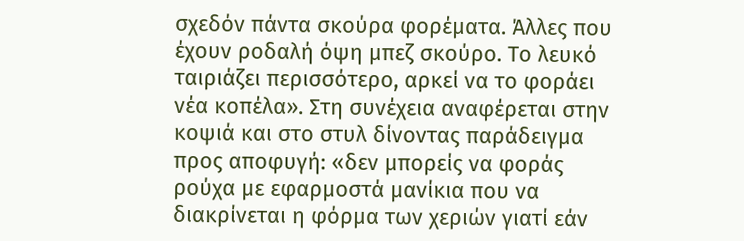σχεδόν πάντα σκούρα φορέματα. Άλλες που έχουν ροδαλή όψη μπεζ σκούρο. Το λευκό ταιριάζει περισσότερο, αρκεί να το φοράει νέα κοπέλα». Στη συνέχεια αναφέρεται στην κοψιά και στο στυλ δίνοντας παράδειγμα προς αποφυγή: «δεν μπορείς να φοράς ρούχα με εφαρμοστά μανίκια που να διακρίνεται η φόρμα των χεριών γιατί εάν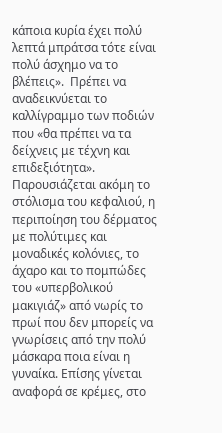κάποια κυρία έχει πολύ λεπτά μπράτσα τότε είναι πολύ άσχημο να το βλέπεις».  Πρέπει να αναδεικνύεται το καλλίγραμμο των ποδιών που «θα πρέπει να τα δείχνεις με τέχνη και επιδεξιότητα». Παρουσιάζεται ακόμη το στόλισμα του κεφαλιού, η περιποίηση του δέρματος με πολύτιμες και μοναδικές κολόνιες, το άχαρο και το πομπώδες του «υπερβολικού μακιγιάζ» από νωρίς το πρωί που δεν μπορείς να γνωρίσεις από την πολύ μάσκαρα ποια είναι η γυναίκα. Επίσης γίνεται αναφορά σε κρέμες, στο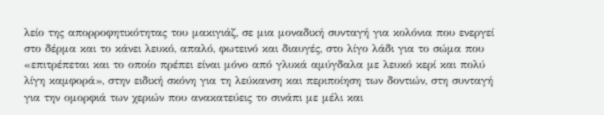λείο της απορροφητικότητας του μακιγιάζ, σε μια μοναδική συνταγή για κολόνια που ενεργεί στο δέρμα και το κάνει λευκό, απαλό, φωτεινό και διαυγές, στο λίγο λάδι για το σώμα που «επιτρέπεται και το οποίο πρέπει είναι μόνο από γλυκά αμύγδαλα με λευκό κερί και πολύ λίγη καμφορά», στην ειδική σκόνη για τη λεύκανση και περιποίηση των δοντιών, στη συνταγή για την ομορφιά των χεριών που ανακατεύεις το σινάπι με μέλι και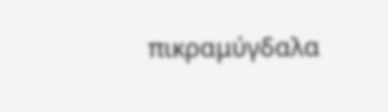πικραμύγδαλα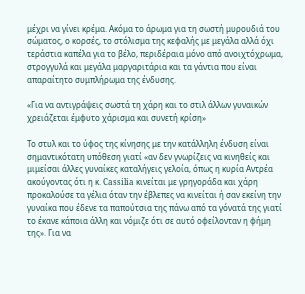μέχρι να γίνει κρέμα. Ακόμα το άρωμα για τη σωστή μυρουδιά του σώματος, ο κορσές, το στόλισμα της κεφαλής με μεγάλα αλλά όχι τεράστια καπέλα για το βέλο, περιδέραια μόνο από ανοιχτόχρωμα, στρογγυλά και μεγάλα μαργαριτάρια και τα γάντια που είναι απαραίτητο συμπλήρωμα της ένδυσης.

«Για να αντιγράψεις σωστά τη χάρη και το στιλ άλλων γυναικών χρειάζεται έμφυτο χάρισμα και συνετή κρίση»

Το στυλ και το ύφος της κίνησης με την κατάλληλη ένδυση είναι σημαντικότατη υπόθεση γιατί «αν δεν γνωρίζεις να κινηθείς και μιμείσαι άλλες γυναίκες καταλήγεις γελοία, όπως η κυρία Αντρέα ακούγοντας ότι η κ. Cassilia κινείται με γρηγοράδα και χάρη προκαλούσε τα γέλια όταν την έβλεπες να κινείται ή σαν εκείνη την γυναίκα που έδενε τα παπούτσια της πάνω από τα γόνατά της γιατί το έκανε κάποια άλλη και νόμιζε ότι σε αυτό οφείλονταν η φήμη της». Για να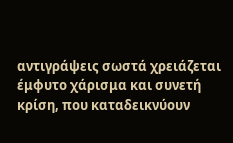αντιγράψεις σωστά χρειάζεται έμφυτο χάρισμα και συνετή κρίση, που καταδεικνύουν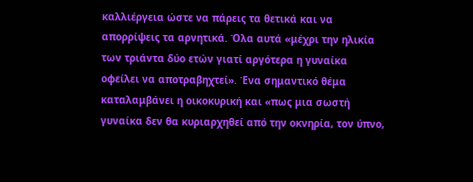καλλιέργεια ώστε να πάρεις τα θετικά και να απορρίψεις τα αρνητικά. Όλα αυτά «μέχρι την ηλικία των τριάντα δύο ετών γιατί αργότερα η γυναίκα οφείλει να αποτραβηχτεί». Ένα σημαντικό θέμα καταλαμβάνει η οικοκυρική και «πως μια σωστή γυναίκα δεν θα κυριαρχηθεί από την οκνηρία, τον ύπνο,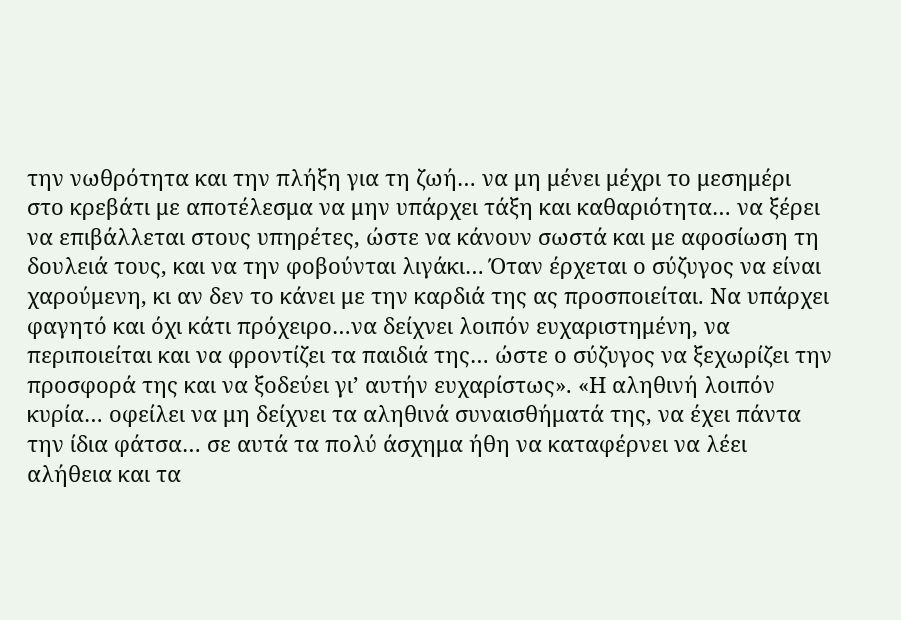την νωθρότητα και την πλήξη για τη ζωή… να μη μένει μέχρι το μεσημέρι στο κρεβάτι με αποτέλεσμα να μην υπάρχει τάξη και καθαριότητα… να ξέρει να επιβάλλεται στους υπηρέτες, ώστε να κάνουν σωστά και με αφοσίωση τη δουλειά τους, και να την φοβούνται λιγάκι… Όταν έρχεται ο σύζυγος να είναι χαρούμενη, κι αν δεν το κάνει με την καρδιά της ας προσποιείται. Να υπάρχει φαγητό και όχι κάτι πρόχειρο…να δείχνει λοιπόν ευχαριστημένη, να περιποιείται και να φροντίζει τα παιδιά της… ώστε ο σύζυγος να ξεχωρίζει την προσφορά της και να ξοδεύει γι’ αυτήν ευχαρίστως». «Η αληθινή λοιπόν κυρία… οφείλει να μη δείχνει τα αληθινά συναισθήματά της, να έχει πάντα την ίδια φάτσα… σε αυτά τα πολύ άσχημα ήθη να καταφέρνει να λέει αλήθεια και τα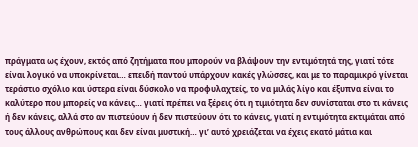πράγματα ως έχουν, εκτός από ζητήματα που μπορούν να βλάψουν την εντιμότητά της, γιατί τότε είναι λογικό να υποκρίνεται… επειδή παντού υπάρχουν κακές γλώσσες, και με το παραμικρό γίνεται τεράστιο σχόλιο και ύστερα είναι δύσκολο να προφυλαχτείς, το να μιλάς λίγο και έξυπνα είναι το καλύτερο που μπορείς να κάνεις… γιατί πρέπει να ξέρεις ότι η τιμιότητα δεν συνίσταται στο τι κάνεις ή δεν κάνεις, αλλά στο αν πιστεύουν ή δεν πιστεύουν ότι το κάνεις, γιατί η εντιμότητα εκτιμάται από τους άλλους ανθρώπους και δεν είναι μυστική… γι’ αυτό χρειάζεται να έχεις εκατό μάτια και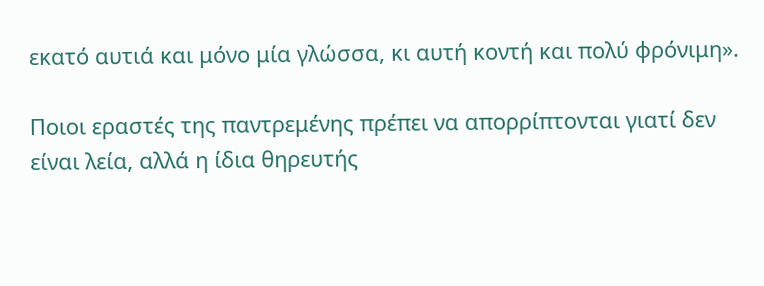εκατό αυτιά και μόνο μία γλώσσα, κι αυτή κοντή και πολύ φρόνιμη».

Ποιοι εραστές της παντρεμένης πρέπει να απορρίπτονται γιατί δεν είναι λεία, αλλά η ίδια θηρευτής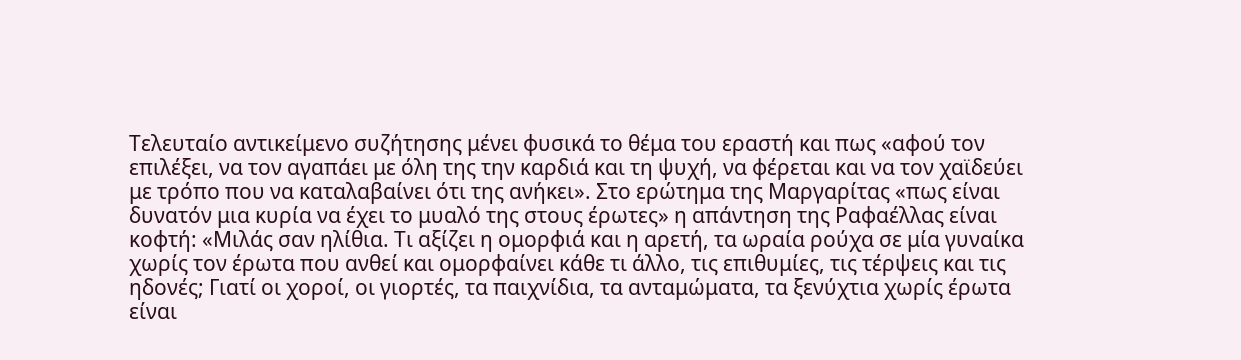Τελευταίο αντικείμενο συζήτησης μένει φυσικά το θέμα του εραστή και πως «αφού τον επιλέξει, να τον αγαπάει με όλη της την καρδιά και τη ψυχή, να φέρεται και να τον χαϊδεύει με τρόπο που να καταλαβαίνει ότι της ανήκει». Στο ερώτημα της Μαργαρίτας «πως είναι δυνατόν μια κυρία να έχει το μυαλό της στους έρωτες» η απάντηση της Ραφαέλλας είναι κοφτή: «Μιλάς σαν ηλίθια. Τι αξίζει η ομορφιά και η αρετή, τα ωραία ρούχα σε μία γυναίκα χωρίς τον έρωτα που ανθεί και ομορφαίνει κάθε τι άλλο, τις επιθυμίες, τις τέρψεις και τις ηδονές; Γιατί οι χοροί, οι γιορτές, τα παιχνίδια, τα ανταμώματα, τα ξενύχτια χωρίς έρωτα είναι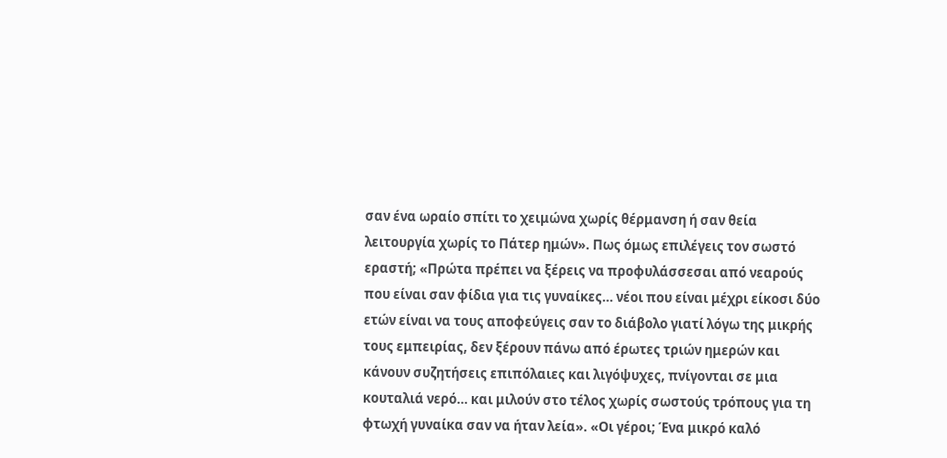σαν ένα ωραίο σπίτι το χειμώνα χωρίς θέρμανση ή σαν θεία λειτουργία χωρίς το Πάτερ ημών». Πως όμως επιλέγεις τον σωστό εραστή; «Πρώτα πρέπει να ξέρεις να προφυλάσσεσαι από νεαρούς που είναι σαν φίδια για τις γυναίκες… νέοι που είναι μέχρι είκοσι δύο ετών είναι να τους αποφεύγεις σαν το διάβολο γιατί λόγω της μικρής τους εμπειρίας, δεν ξέρουν πάνω από έρωτες τριών ημερών και κάνουν συζητήσεις επιπόλαιες και λιγόψυχες, πνίγονται σε μια κουταλιά νερό… και μιλούν στο τέλος χωρίς σωστούς τρόπους για τη φτωχή γυναίκα σαν να ήταν λεία». «Οι γέροι; Ένα μικρό καλό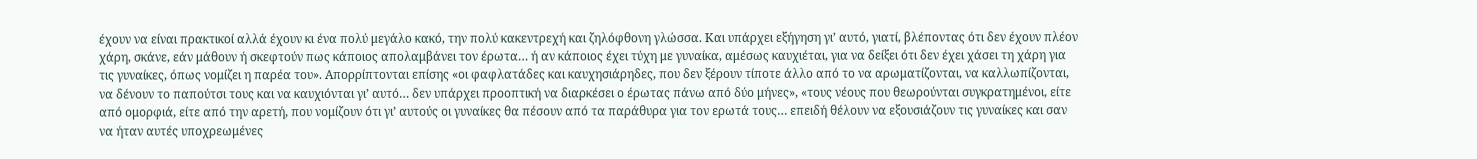έχουν να είναι πρακτικοί αλλά έχουν κι ένα πολύ μεγάλο κακό, την πολύ κακεντρεχή και ζηλόφθονη γλώσσα. Και υπάρχει εξήγηση γι’ αυτό, γιατί, βλέποντας ότι δεν έχουν πλέον χάρη, σκάνε, εάν μάθουν ή σκεφτούν πως κάποιος απολαμβάνει τον έρωτα… ή αν κάποιος έχει τύχη με γυναίκα, αμέσως καυχιέται, για να δείξει ότι δεν έχει χάσει τη χάρη για τις γυναίκες, όπως νομίζει η παρέα του». Απορρίπτονται επίσης «οι φαφλατάδες και καυχησιάρηδες, που δεν ξέρουν τίποτε άλλο από το να αρωματίζονται, να καλλωπίζονται, να δένουν το παπούτσι τους και να καυχιόνται γι’ αυτό… δεν υπάρχει προοπτική να διαρκέσει ο έρωτας πάνω από δύο μήνες», «τους νέους που θεωρούνται συγκρατημένοι, είτε από ομορφιά, είτε από την αρετή, που νομίζουν ότι γι’ αυτούς οι γυναίκες θα πέσουν από τα παράθυρα για τον ερωτά τους… επειδή θέλουν να εξουσιάζουν τις γυναίκες και σαν να ήταν αυτές υποχρεωμένες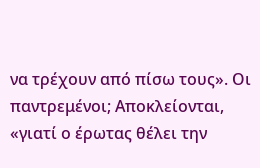να τρέχουν από πίσω τους». Οι παντρεμένοι; Αποκλείονται, «γιατί ο έρωτας θέλει την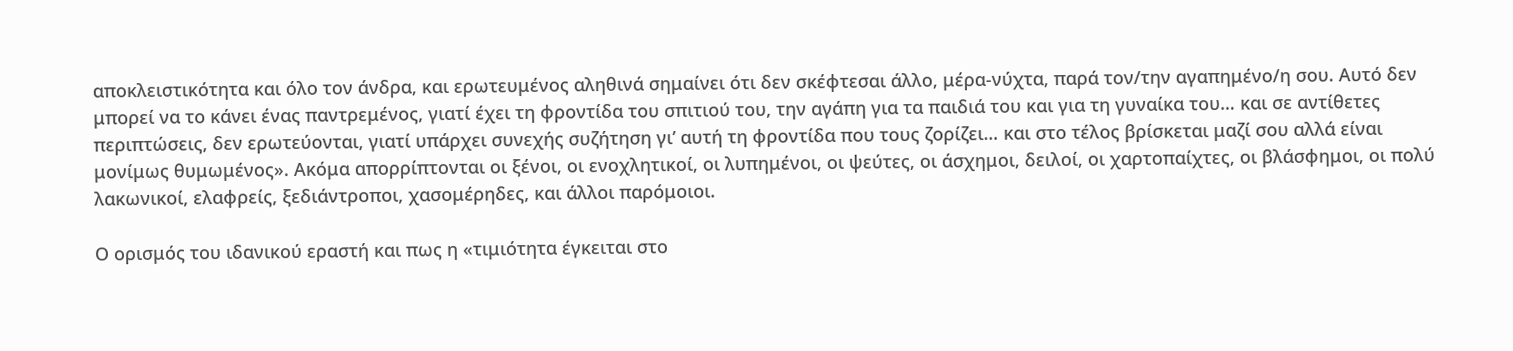αποκλειστικότητα και όλο τον άνδρα, και ερωτευμένος αληθινά σημαίνει ότι δεν σκέφτεσαι άλλο, μέρα-νύχτα, παρά τον/την αγαπημένο/η σου. Αυτό δεν μπορεί να το κάνει ένας παντρεμένος, γιατί έχει τη φροντίδα του σπιτιού του, την αγάπη για τα παιδιά του και για τη γυναίκα του… και σε αντίθετες περιπτώσεις, δεν ερωτεύονται, γιατί υπάρχει συνεχής συζήτηση γι’ αυτή τη φροντίδα που τους ζορίζει… και στο τέλος βρίσκεται μαζί σου αλλά είναι μονίμως θυμωμένος». Ακόμα απορρίπτονται οι ξένοι, οι ενοχλητικοί, οι λυπημένοι, οι ψεύτες, οι άσχημοι, δειλοί, οι χαρτοπαίχτες, οι βλάσφημοι, οι πολύ λακωνικοί, ελαφρείς, ξεδιάντροποι, χασομέρηδες, και άλλοι παρόμοιοι.

Ο ορισμός του ιδανικού εραστή και πως η «τιμιότητα έγκειται στο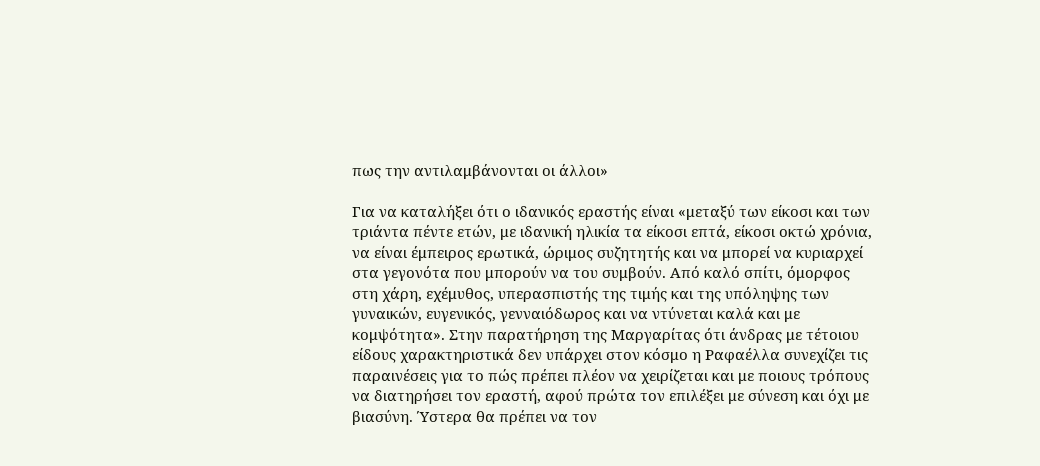πως την αντιλαμβάνονται οι άλλοι»

Για να καταλήξει ότι ο ιδανικός εραστής είναι «μεταξύ των είκοσι και των τριάντα πέντε ετών, με ιδανική ηλικία τα είκοσι επτά, είκοσι οκτώ χρόνια, να είναι έμπειρος ερωτικά, ώριμος συζητητής και να μπορεί να κυριαρχεί στα γεγονότα που μπορούν να του συμβούν. Από καλό σπίτι, όμορφος στη χάρη, εχέμυθος, υπερασπιστής της τιμής και της υπόληψης των γυναικών, ευγενικός, γενναιόδωρος και να ντύνεται καλά και με κομψότητα». Στην παρατήρηση της Μαργαρίτας ότι άνδρας με τέτοιου είδους χαρακτηριστικά δεν υπάρχει στον κόσμο η Ραφαέλλα συνεχίζει τις παραινέσεις για το πώς πρέπει πλέον να χειρίζεται και με ποιους τρόπους να διατηρήσει τον εραστή, αφού πρώτα τον επιλέξει με σύνεση και όχι με βιασύνη. Ύστερα θα πρέπει να τον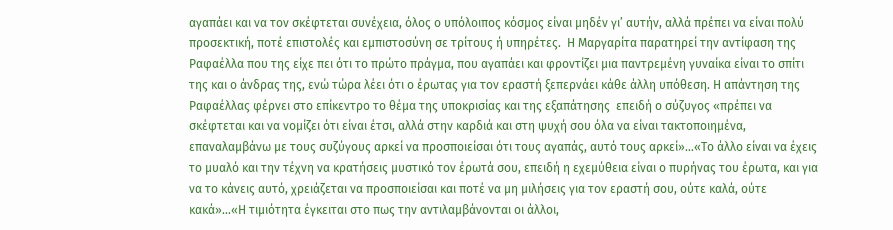αγαπάει και να τον σκέφτεται συνέχεια, όλος ο υπόλοιπος κόσμος είναι μηδέν γι’ αυτήν, αλλά πρέπει να είναι πολύ προσεκτική, ποτέ επιστολές και εμπιστοσύνη σε τρίτους ή υπηρέτες.  Η Μαργαρίτα παρατηρεί την αντίφαση της Ραφαέλλα που της είχε πει ότι το πρώτο πράγμα, που αγαπάει και φροντίζει μια παντρεμένη γυναίκα είναι το σπίτι της και ο άνδρας της, ενώ τώρα λέει ότι ο έρωτας για τον εραστή ξεπερνάει κάθε άλλη υπόθεση. Η απάντηση της Ραφαέλλας φέρνει στο επίκεντρο το θέμα της υποκρισίας και της εξαπάτησης  επειδή ο σύζυγος «πρέπει να σκέφτεται και να νομίζει ότι είναι έτσι, αλλά στην καρδιά και στη ψυχή σου όλα να είναι τακτοποιημένα, επαναλαμβάνω με τους συζύγους αρκεί να προσποιείσαι ότι τους αγαπάς, αυτό τους αρκεί»…«Το άλλο είναι να έχεις το μυαλό και την τέχνη να κρατήσεις μυστικό τον έρωτά σου, επειδή η εχεμύθεια είναι ο πυρήνας του έρωτα, και για να το κάνεις αυτό, χρειάζεται να προσποιείσαι και ποτέ να μη μιλήσεις για τον εραστή σου, ούτε καλά, ούτε κακά»…«Η τιμιότητα έγκειται στο πως την αντιλαμβάνονται οι άλλοι,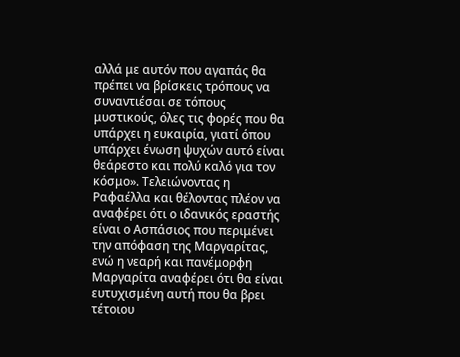αλλά με αυτόν που αγαπάς θα πρέπει να βρίσκεις τρόπους να συναντιέσαι σε τόπους μυστικούς, όλες τις φορές που θα υπάρχει η ευκαιρία, γιατί όπου υπάρχει ένωση ψυχών αυτό είναι θεάρεστο και πολύ καλό για τον κόσμο». Τελειώνοντας η Ραφαέλλα και θέλοντας πλέον να αναφέρει ότι ο ιδανικός εραστής είναι ο Ασπάσιος που περιμένει την απόφαση της Μαργαρίτας, ενώ η νεαρή και πανέμορφη Μαργαρίτα αναφέρει ότι θα είναι ευτυχισμένη αυτή που θα βρει τέτοιου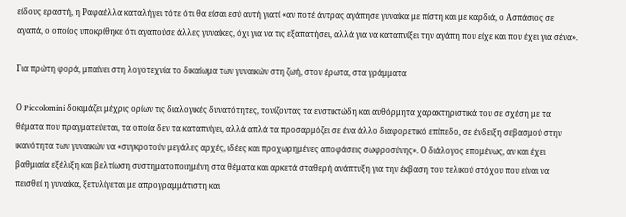είδους εραστή, η Ραφαέλλα καταλήγει τότε ότι θα είσαι εσύ αυτή γιατί «αν ποτέ άντρας αγάπησε γυναίκα με πίστη και με καρδιά, ο Ασπάσιος σε αγαπά, ο οποίος υποκρίθηκε ότι αγαπούσε άλλες γυναίκες, όχι για να τις εξαπατήσει, αλλά για να καταπνίξει την αγάπη που είχε και που έχει για σένα».

Για πρώτη φορά, μπαίνει στη λογοτεχνία το δικαίωμα των γυναικών στη ζωή, στον έρωτα, στα γράμματα

Ο Piccolomini δοκιμάζει μέχρις ορίων τις διαλογικές δυνατότητες, τονίζοντας τα ενστικτώδη και αυθόρμητα χαρακτηριστικά του σε σχέση με τα θέματα που πραγματεύεται, τα οποία δεν τα καταπνίγει, αλλά απλά τα προσαρμόζει σε ένα άλλο διαφορετικό επίπεδο, σε ένδειξη σεβασμού στην ικανότητα των γυναικών να «συγκροτούν μεγάλες αρχές, ιδέες και προχωρημένες αποφάσεις σωφροσύνης». Ο διάλογος επομένως, αν και έχει βαθμιαία εξέλιξη και βελτίωση συστηματοποιημένη στα θέματα και αρκετά σταθερή ανάπτυξη για την έκβαση του τελικού στόχου που είναι να πεισθεί η γυναίκα, ξετυλίγεται με απρογραμμάτιστη και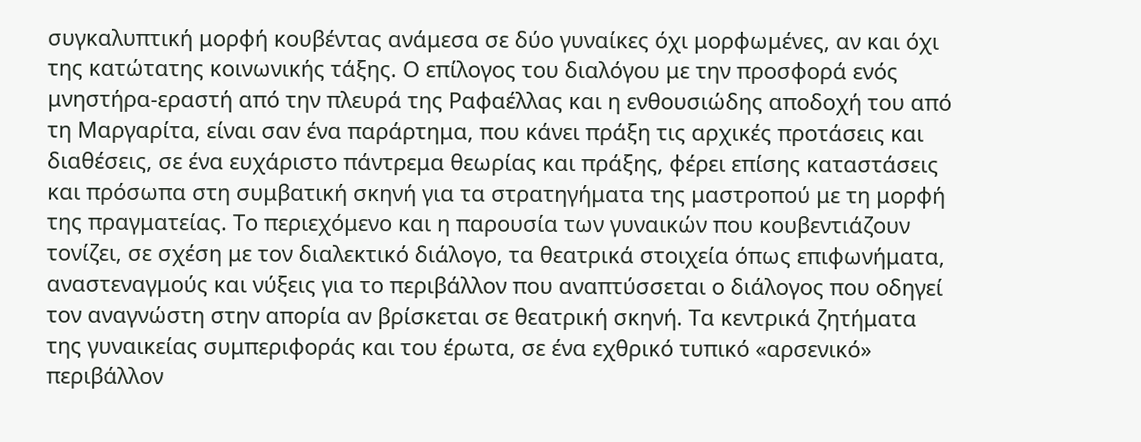συγκαλυπτική μορφή κουβέντας ανάμεσα σε δύο γυναίκες όχι μορφωμένες, αν και όχι της κατώτατης κοινωνικής τάξης. Ο επίλογος του διαλόγου με την προσφορά ενός μνηστήρα-εραστή από την πλευρά της Ραφαέλλας και η ενθουσιώδης αποδοχή του από τη Μαργαρίτα, είναι σαν ένα παράρτημα, που κάνει πράξη τις αρχικές προτάσεις και διαθέσεις, σε ένα ευχάριστο πάντρεμα θεωρίας και πράξης, φέρει επίσης καταστάσεις και πρόσωπα στη συμβατική σκηνή για τα στρατηγήματα της μαστροπού με τη μορφή της πραγματείας. Το περιεχόμενο και η παρουσία των γυναικών που κουβεντιάζουν τονίζει, σε σχέση με τον διαλεκτικό διάλογο, τα θεατρικά στοιχεία όπως επιφωνήματα, αναστεναγμούς και νύξεις για το περιβάλλον που αναπτύσσεται ο διάλογος που οδηγεί τον αναγνώστη στην απορία αν βρίσκεται σε θεατρική σκηνή. Τα κεντρικά ζητήματα της γυναικείας συμπεριφοράς και του έρωτα, σε ένα εχθρικό τυπικό «αρσενικό» περιβάλλον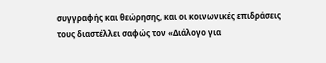συγγραφής και θεώρησης, και οι κοινωνικές επιδράσεις τους διαστέλλει σαφώς τον «Διάλογο για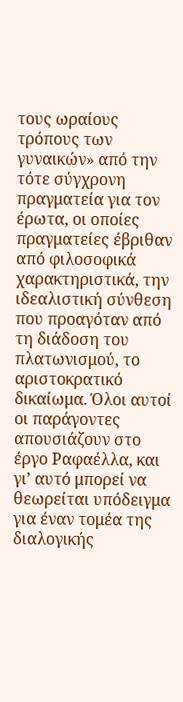τους ωραίους τρόπους των γυναικών» από την τότε σύγχρονη πραγματεία για τον έρωτα, οι οποίες πραγματείες έβριθαν από φιλοσοφικά χαρακτηριστικά, την ιδεαλιστική σύνθεση που προαγόταν από τη διάδοση του πλατωνισμού, το αριστοκρατικό δικαίωμα. Όλοι αυτοί οι παράγοντες απουσιάζουν στο έργο Ραφαέλλα, και γι’ αυτό μπορεί να θεωρείται υπόδειγμα για έναν τομέα της διαλογικής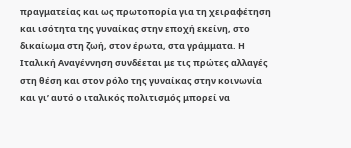πραγματείας και ως πρωτοπορία για τη χειραφέτηση και ισότητα της γυναίκας στην εποχή εκείνη, στο δικαίωμα στη ζωή, στον έρωτα, στα γράμματα. Η Ιταλική Αναγέννηση συνδέεται με τις πρώτες αλλαγές στη θέση και στον ρόλο της γυναίκας στην κοινωνία και γι’ αυτό ο ιταλικός πολιτισμός μπορεί να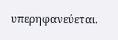υπερηφανεύεται.